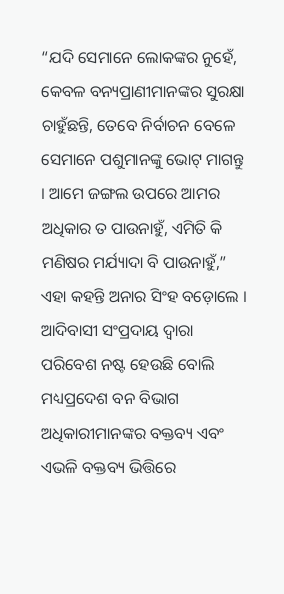“ଯଦି ସେମାନେ ଲୋକଙ୍କର ନୁହେଁ, କେବଳ ବନ୍ୟପ୍ରାଣୀମାନଙ୍କର ସୁରକ୍ଷା ଚାହୁଁଛନ୍ତି, ତେବେ ନିର୍ବାଚନ ବେଳେ ସେମାନେ ପଶୁମାନଙ୍କୁ ଭୋଟ୍ ମାଗନ୍ତୁ । ଆମେ ଜଙ୍ଗଲ ଉପରେ ଆମର ଅଧିକାର ତ ପାଉନାହୁଁ, ଏମିତି କି ମଣିଷର ମର୍ଯ୍ୟାଦା ବି ପାଉନାହୁଁ,” ଏହା କହନ୍ତି ଅନାର ସିଂହ ବଡ଼ୋଲେ । ଆଦିବାସୀ ସଂପ୍ରଦାୟ ଦ୍ୱାରା ପରିବେଶ ନଷ୍ଟ ହେଉଛି ବୋଲି ମଧ୍ୟପ୍ରଦେଶ ବନ ବିଭାଗ ଅଧିକାରୀମାନଙ୍କର ବକ୍ତବ୍ୟ ଏବଂ ଏଭଳି ବକ୍ତବ୍ୟ ଭିତ୍ତିରେ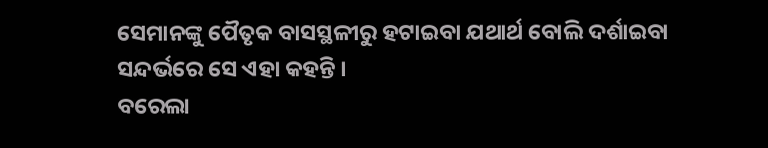ସେମାନଙ୍କୁ ପୈତୃକ ବାସସ୍ଥଳୀରୁ ହଟାଇବା ଯଥାର୍ଥ ବୋଲି ଦର୍ଶାଇବା ସନ୍ଦର୍ଭରେ ସେ ଏହା କହନ୍ତି ।
ବରେଲା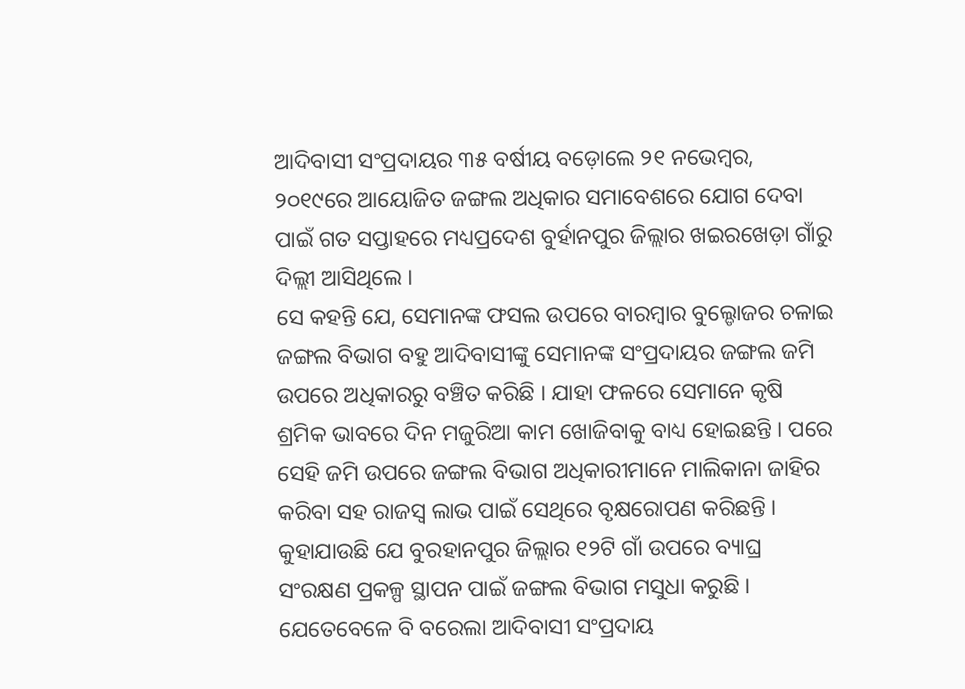ଆଦିବାସୀ ସଂପ୍ରଦାୟର ୩୫ ବର୍ଷୀୟ ବଡ଼ୋଲେ ୨୧ ନଭେମ୍ବର, ୨୦୧୯ରେ ଆୟୋଜିତ ଜଙ୍ଗଲ ଅଧିକାର ସମାବେଶରେ ଯୋଗ ଦେବା ପାଇଁ ଗତ ସପ୍ତାହରେ ମଧ୍ୟପ୍ରଦେଶ ବୁର୍ହାନପୁର ଜିଲ୍ଲାର ଖଇରଖେଡ଼ା ଗାଁରୁ ଦିଲ୍ଲୀ ଆସିଥିଲେ ।
ସେ କହନ୍ତି ଯେ, ସେମାନଙ୍କ ଫସଲ ଉପରେ ବାରମ୍ବାର ବୁଲ୍ଡୋଜର ଚଳାଇ ଜଙ୍ଗଲ ବିଭାଗ ବହୁ ଆଦିବାସୀଙ୍କୁ ସେମାନଙ୍କ ସଂପ୍ରଦାୟର ଜଙ୍ଗଲ ଜମି ଉପରେ ଅଧିକାରରୁ ବଞ୍ଚିତ କରିଛି । ଯାହା ଫଳରେ ସେମାନେ କୃଷି ଶ୍ରମିକ ଭାବରେ ଦିନ ମଜୁରିଆ କାମ ଖୋଜିବାକୁ ବାଧ୍ୟ ହୋଇଛନ୍ତି । ପରେ ସେହି ଜମି ଉପରେ ଜଙ୍ଗଲ ବିଭାଗ ଅଧିକାରୀମାନେ ମାଲିକାନା ଜାହିର କରିବା ସହ ରାଜସ୍ୱ ଲାଭ ପାଇଁ ସେଥିରେ ବୃକ୍ଷରୋପଣ କରିଛନ୍ତି । କୁହାଯାଉଛି ଯେ ବୁରହାନପୁର ଜିଲ୍ଲାର ୧୨ଟି ଗାଁ ଉପରେ ବ୍ୟାଘ୍ର ସଂରକ୍ଷଣ ପ୍ରକଳ୍ପ ସ୍ଥାପନ ପାଇଁ ଜଙ୍ଗଲ ବିଭାଗ ମସୁଧା କରୁଛି ।
ଯେତେବେଳେ ବି ବରେଲା ଆଦିବାସୀ ସଂପ୍ରଦାୟ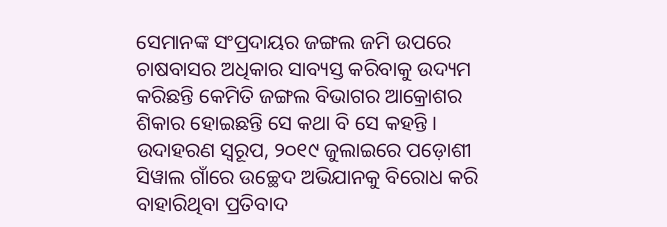ସେମାନଙ୍କ ସଂପ୍ରଦାୟର ଜଙ୍ଗଲ ଜମି ଉପରେ ଚାଷବାସର ଅଧିକାର ସାବ୍ୟସ୍ତ କରିବାକୁ ଉଦ୍ୟମ କରିଛନ୍ତି କେମିତି ଜଙ୍ଗଲ ବିଭାଗର ଆକ୍ରୋଶର ଶିକାର ହୋଇଛନ୍ତି ସେ କଥା ବି ସେ କହନ୍ତି । ଉଦାହରଣ ସ୍ୱରୂପ, ୨୦୧୯ ଜୁଲାଇରେ ପଡ଼ୋଶୀ ସିୱାଲ ଗାଁରେ ଉଚ୍ଛେଦ ଅଭିଯାନକୁ ବିରୋଧ କରି ବାହାରିଥିବା ପ୍ରତିବାଦ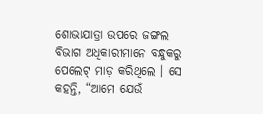ଶୋଭାଯାତ୍ରା ଉପରେ ଜଙ୍ଗଲ ବିଭାଗ ଅଧିକାରୀମାନେ ବନ୍ଧୁକରୁ ପେଲେଟ୍ ମାଡ଼ କରିଥିଲେ । ସେ କହନ୍ତି, “ଆମେ ଯେଉଁ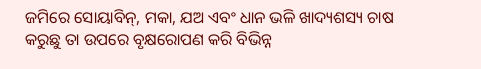ଜମିରେ ସୋୟାବିନ୍, ମକା, ଯଅ ଏବଂ ଧାନ ଭଳି ଖାଦ୍ୟଶସ୍ୟ ଚାଷ କରୁଛୁ ତା ଉପରେ ବୃକ୍ଷରୋପଣ କରି ବିଭିନ୍ନ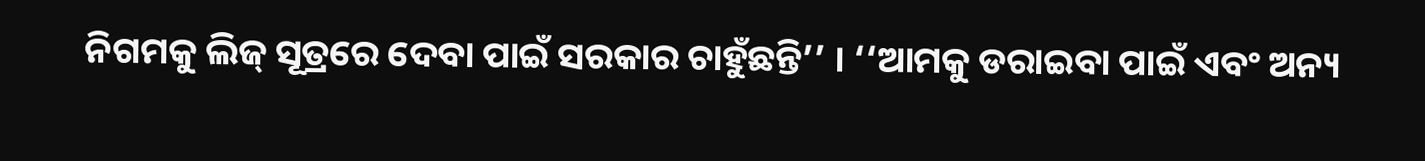ନିଗମକୁ ଲିଜ୍ ସୂତ୍ରରେ ଦେବା ପାଇଁ ସରକାର ଚାହୁଁଛନ୍ତି’’ । ‘‘ଆମକୁ ଡରାଇବା ପାଇଁ ଏବଂ ଅନ୍ୟ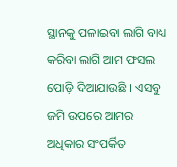ସ୍ଥାନକୁ ପଳାଇବା ଲାଗି ବାଧ୍ୟ କରିବା ଲାଗି ଆମ ଫସଲ ପୋଡ଼ି ଦିଆଯାଉଛି । ଏସବୁ ଜମି ଉପରେ ଆମର ଅଧିକାର ସଂପର୍କିତ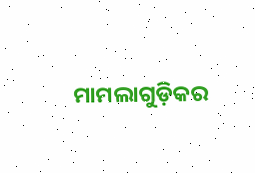ମାମଲାଗୁଡ଼ିକର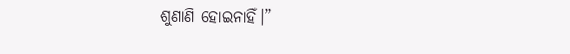ଶୁଣାଣି ହୋଇନାହିଁ।”